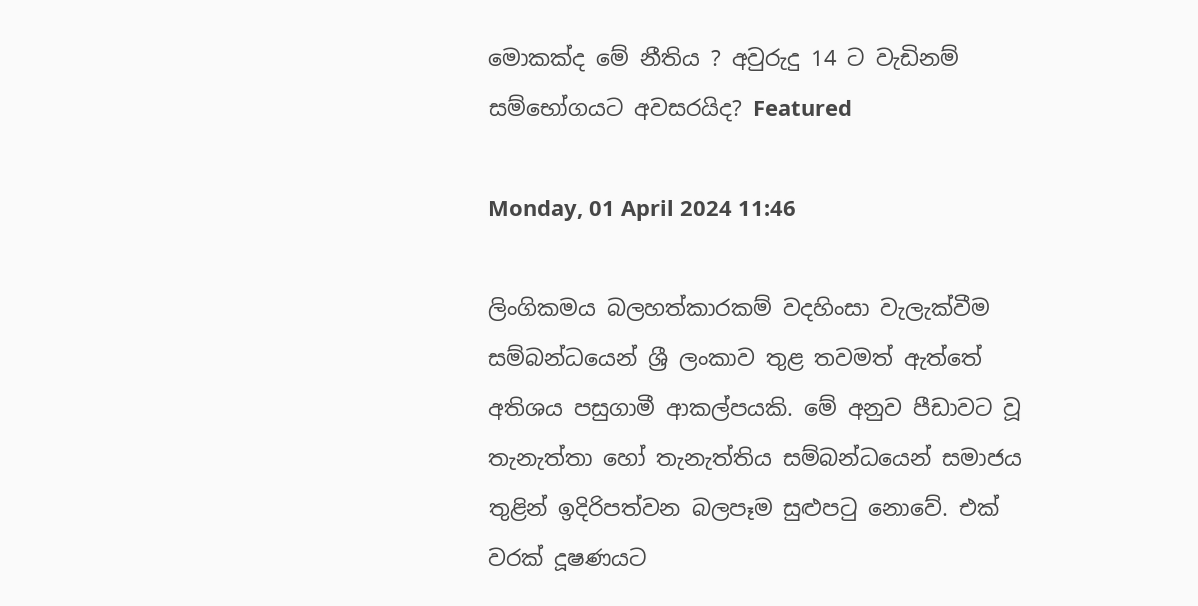මොකක්ද මේ නීතිය ? අවුරුදු 14 ට වැඩිනම් සම්භෝගයට අවසරයිද? Featured

Monday, 01 April 2024 11:46

ලිංගිකමය බලහත්කාරකම් වදහිංසා වැලැක්වීම සම්බන්ධයෙන් ශ්‍රී ලංකාව තුළ තවමත් ඇත්තේ අතිශය පසුගාමී ආකල්පයකි. මේ අනුව පීඩාවට වූ තැනැත්තා හෝ තැනැත්තිය සම්බන්ධයෙන් සමාජය තුළින් ඉදිරිපත්වන බලපෑම සුළුපටු නොවේ. එක් වරක් දූෂණයට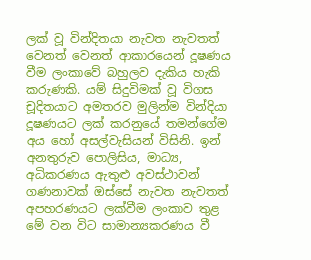ලක් වූ වින්දිතයා නැවත නැවතත් වෙනත් වෙනත් ආකාරයෙන් දූෂණය වීම ලංකාවේ බහුලව දැකිය හැකි කරුණකි. යම් සිදුවිමක් වූ විගස චූදිතයාට අමතරව මුලින්ම වින්දියා දූෂණයට ලක් කරනුයේ තමන්ගේම අය හෝ අසල්වැසියන් විසිනි. ඉන් අනතුරුව පොලිසිය, මාධ්‍ය, අධිකරණය ඇතුළු අවස්ථාවන් ගණනාවක් ඔස්සේ නැවත නැවතත් අපහරණයට ලක්වීම ලංකාව තුළ මේ වන විට සාමාන්‍යකරණය වී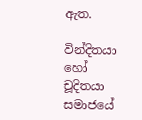ඇත.

වින්දිතයා හෝ චූදිතයා සමාජයේ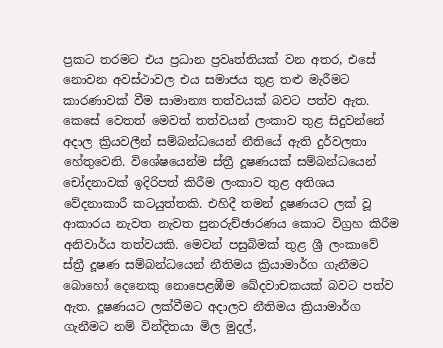ප්‍රකට තරමට එය ප්‍රධාන ප්‍රවෘත්තියක් වන අතර, එසේ නොවන අවස්ථාවල එය සමාජය තුළ තළු මැරීමට කාරණාවක් වීම සාමාන්‍ය තත්වයක් බවට පත්ව ඇත. කෙසේ වෙතත් මෙවත් තත්වයන් ලංකාව තුළ සිදුවන්නේ අදාල ක්‍රියවලීන් සම්බන්ධයෙන් නීතියේ ඇති දුර්වලතා හේතුවෙනි. විශේෂයෙන්ම ස්ත්‍රී දූෂණයක් සම්බන්ධයෙන් චෝදනාවක් ඉදිරිපත් කිරීම ලංකාව තුළ අතිශය වේදනාකාරී කටයුත්තකි. එහිදී තමන් දූෂණයට ලක් වූ ආකාරය නැවත නැවත පුනරුච්ඡාරණය කොට විග්‍රහ කිරීම අනිවාර්ය තත්වයකි. මෙවන් පසුබිමක් තුළ ශ්‍රී ලංකාවේ ස්ත්‍රී දූෂණ සම්බන්ධයෙන් නීතිමය ක්‍රියාමාර්ග ගැනීමට බොහෝ දෙනෙකු නොපෙළඹීම ඛේදවාචකයක් බවට පත්ව ඇත. දූෂණයට ලක්වීමට අදාලව නීතිමය ක්‍රියාමාර්ග ගැනීමට නම් වින්දිතයා මිල මුදල්,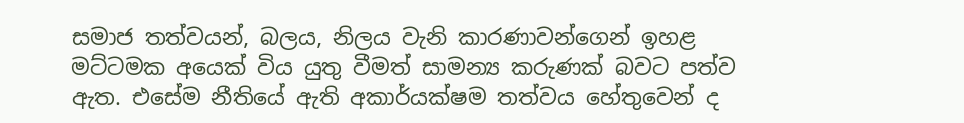සමාජ තත්වයන්, බලය, නිලය වැනි කාරණාවන්ගෙන් ඉහළ මට්ටමක අයෙක් විය යුතු වීමත් සාමන්‍ය කරුණක් බවට පත්ව ඇත. එසේම නීතියේ ඇති අකාර්යක්ෂම තත්වය හේතුවෙන් ද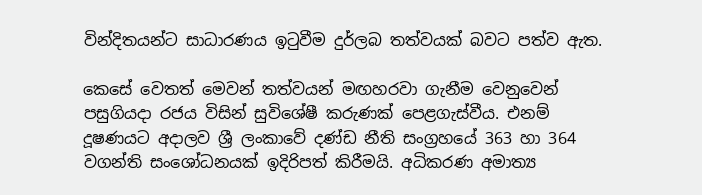වින්දිතයන්ට සාධාරණය ඉටුවීම දුර්ලබ තත්වයක් බවට පත්ව ඇත.

කෙසේ වෙතත් මෙවන් තත්වයන් මඟහරවා ගැනීම වෙනුවෙන් පසුගියදා රජය විසින් සුවිශේෂී කරුණක් පෙළගැස්වීය. එනම් දූෂණයට අදාලව ශ්‍රී ලංකාවේ දණ්ඩ නීති සංග්‍රහයේ 363 හා 364 වගන්ති සංශෝධනයක් ඉදිරිපත් කිරීමයි. අධිකරණ අමාත්‍ය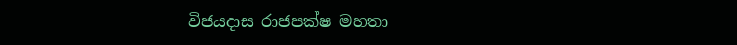විජයදාස රාජපක්ෂ මහතා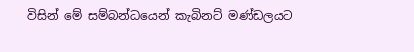විසින් මේ සම්බන්ධයෙන් කැබිනට් මණ්ඩලයට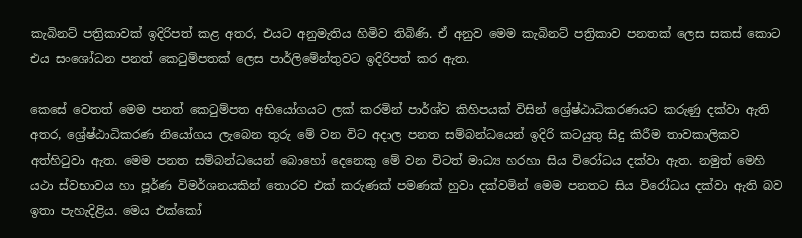කැබිනට් පත්‍රිකාවක් ඉදිරිපත් කළ අතර, එයට අනුමැතිය හිමිව තිබිණි. ඒ අනුව මෙම කැබිනට් පත්‍රිකාව පනතක් ලෙස සකස් කොට එය සංශෝධන පනත් කෙටුම්පතක් ලෙස පාර්ලිමේන්තුවට ඉදිරිපත් කර ඇත.

කෙසේ වෙතත් මෙම පනත් කෙටුම්පත අභියෝගයට ලක් කරමින් පාර්ශ්ව කිහිපයක් විසින් ශ්‍රේෂ්ඨාධිකරණයට කරුණු දක්වා ඇති අතර, ශ්‍රේෂ්ඨාධිකරණ නියෝගය ලැබෙන තුරු මේ වන විට අදාල පනත සම්බන්ධයෙන් ඉදිරි කටයුතු සිදු කිරීම තාවකාලිකව අත්හිටුවා ඇත. මෙම පනත සම්බන්ධයෙන් බොහෝ දෙනෙකු මේ වන විටත් මාධ්‍ය හරහා සිය විරෝධය දක්වා ඇත. නමුත් මෙහි යථා ස්වභාවය හා පූර්ණ විමර්ශනයකින් තොරව එක් කරුණක් පමණක් හුවා දක්වමින් මෙම පනතට සිය විරෝධය දක්වා ඇති බව ඉතා පැහැදිළිය. මෙය එක්කෝ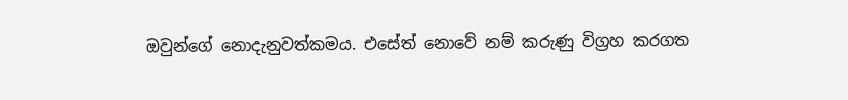ඔවුන්ගේ නොදැනුවත්කමය. එසේත් නොවේ නම් කරුණු විග්‍රහ කරගත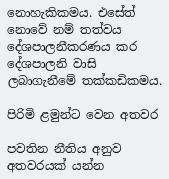නොහැකිකමය. එසේත් නොවේ නම් තත්වය දේශපාලනීකරණය කර දේශපාලනි වාසි ලබාගැනීමේ තක්කඩිකමය.

පිරිමි ළමුන්ට වෙන අතවර

පවතින නීතිය අනුව අතවරයක් යන්න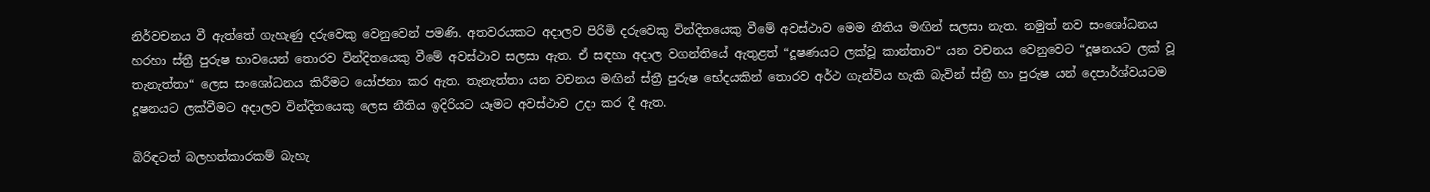නිර්වචනය වී ඇත්තේ ගැහැණු දරුවෙකු වෙනුවෙන් පමණි. අතවරයකට අදාලව පිරිමි දරුවෙකු වින්දිතයෙකු වීමේ අවස්ථාව මෙම නීතිය මඟින් සලසා නැත. නමුත් නව සංශෝධනය හරහා ස්ත්‍රී පුරුෂ භාවයෙන් තොරව වින්දිතයෙකු වීමේ අවස්ථාව සලසා ඇත. ඒ සඳහා අදාල වගන්තියේ ඇතුළත් “දූෂණයට ලක්වූ කාන්තාව“ යන වචනය වෙනුවෙට “දූෂනයට ලක් වූ තැනැත්තා“ ලෙස සංශෝධනය කිරීමට යෝජනා කර ඇත. තැනැත්තා යන වචනය මඟින් ස්ත්‍රී පුරුෂ භේදයකින් තොරව අර්ථ ගැන්විය හැකි බැවින් ස්ත්‍රී හා පුරුෂ යන් දෙපාර්ශ්වයටම දූෂනයට ලක්වීමට අදාලව වින්දිතයෙකු ලෙස නීතිය ඉදිරියට යෑමට අවස්ථාව උදා කර දී ඇත.

බිරිඳටත් බලහත්කාරකම් බැහැ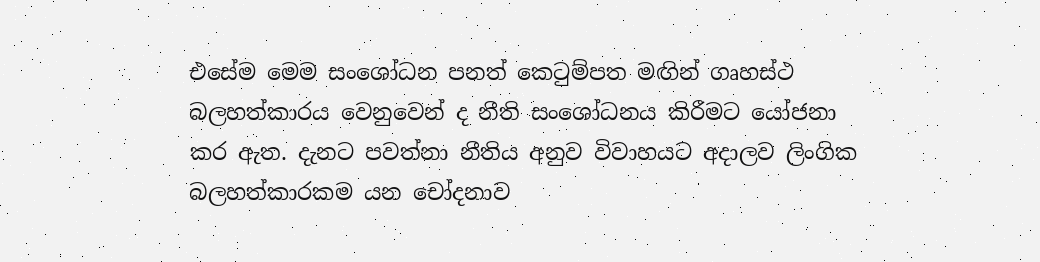එසේම මෙම සංශෝධන පනත් කෙටුම්පත මඟින් ගෘහස්ථ බලහත්කාරය වෙනුවෙන් ද නීති සංශෝධනය කිරීමට යෝජනා කර ඇත. දැනට පවත්නා නීතිය අනුව විවාහයට අදාලව ලිංගික බලහත්කාරකම යන චෝදනාව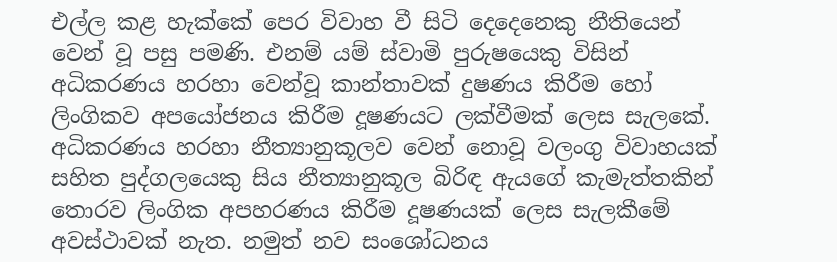එල්ල කළ හැක්කේ පෙර විවාහ වී සිටි දෙදෙනෙකු නීතියෙන් වෙන් වූ පසු පමණි. එනම් යම් ස්වාමි පුරුෂයෙකු විසින් අධිකරණය හරහා වෙන්වූ කාන්තාවක් දුෂණය කිරීම හෝ ලිංගිකව අපයෝජනය කිරීම දූෂණයට ලක්වීමක් ලෙස සැලකේ. අධිකරණය හරහා නීත්‍යානුකූලව වෙන් නොවූ වලංගු විවාහයක් සහිත පුද්ගලයෙකු සිය නීත්‍යානුකූල බිරිඳ ඇයගේ කැමැත්තකින් තොරව ලිංගික අපහරණය කිරීම දූෂණයක් ලෙස සැලකීමේ අවස්ථාවක් නැත. නමුත් නව සංශෝධනය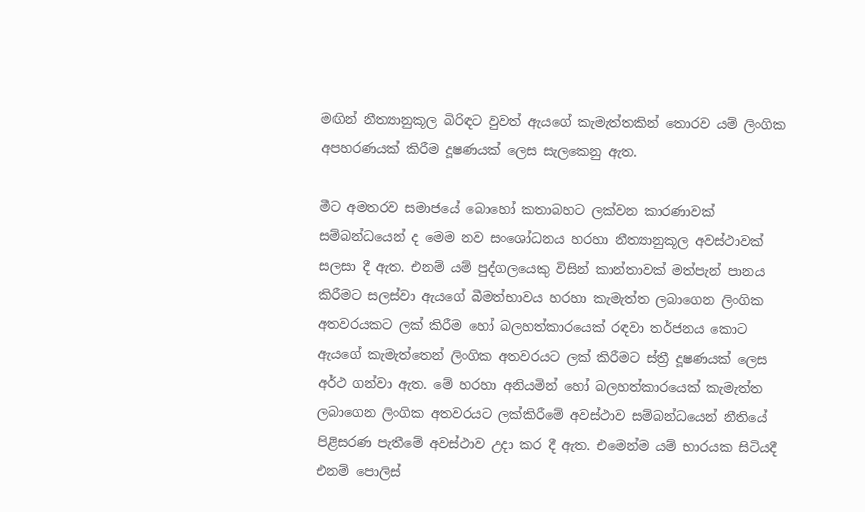මඟින් නීත්‍යානුකූල බිරිඳට වුවත් ඇයගේ කැමැත්තකින් තොරව යම් ලිංගික අපහරණයක් කිරීම දූෂණයක් ලෙස සැලකෙනු ඇත.

මීට අමතරව සමාජයේ බොහෝ කතාබහට ලක්වන කාරණාවක් සම්බන්ධයෙන් ද මෙම නව සංශෝධනය හරහා නීත්‍යානුකූල අවස්ථාවක් සලසා දී ඇත. එනම් යම් පුද්ගලයෙකු විසින් කාන්තාවක් මත්පැන් පානය කිරීමට සලස්වා ඇයගේ බීමත්භාවය හරහා කැමැත්ත ලබාගෙන ලිංගික අතවරයකට ලක් කිරීම හෝ බලහත්කාරයෙක් රඳවා තර්ජනය කොට ඇයගේ කැමැත්තෙන් ලිංගික අතවරයට ලක් කිරීමට ස්ත්‍රී දූෂණයක් ලෙස අර්ථ ගන්වා ඇත. මේ හරහා අනියමින් හෝ බලහත්කාරයෙක් කැමැත්ත ලබාගෙන ලිංගික අතවරයට ලක්කිරීමේ අවස්ථාව සම්බන්ධයෙන් නීතියේ පිළිසරණ පැතීමේ අවස්ථාව උදා කර දී ඇත. එමෙන්ම යම් භාරයක සිටියදී එනම් පොලිස්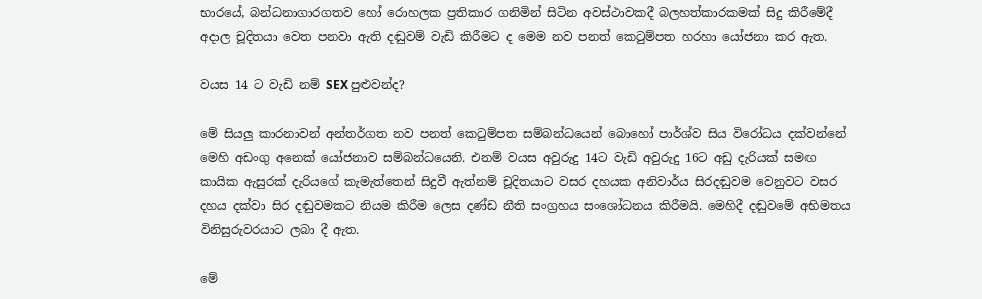භාරයේ, බන්ධනාගාරගතව හෝ රොහලක ප්‍රතිකාර ගනිමින් සිටින අවස්ථාවකදී බලහත්කාරකමක් සිදු කිරීමේදී අදාල චූදිතයා වෙත පනවා ඇති දඬුවම් වැඩි කිරීමට ද මෙම නව පනත් කෙටුම්පත හරහා යෝජනා කර ඇත.

වයස 14 ට වැඩි නම් SEX පුළුවන්ද?

මේ සියලු කාරනාවන් අන්තර්ගත නව පනත් කෙටුම්පත සම්බන්ධයෙන් බොහෝ පාර්ශ්ව සිය විරෝධය දක්වන්නේ මෙහි අඩංගු අනෙක් යෝජනාව සම්බන්ධයෙනි. එනම් වයස අවුරුදු 14ට වැඩි අවුරුදු 16ට අඩු දැරියක් සමඟ කායික ඇසුරක් දැරියගේ කැමැත්තෙන් සිදුවී ඇත්නම් චූදිතයාට වසර දහයක අනිවාර්ය සිරදඬුවම වෙනුවට වසර දහය දක්වා සිර දඬුවමකට නියම කිරීම ලෙස දණ්ඩ නීති සංග්‍රහය සංශෝධනය කිරීමයි. මෙහිදී දඬුවමේ අභිමතය විනිසුරුවරයාට ලබා දී ඇත.

මේ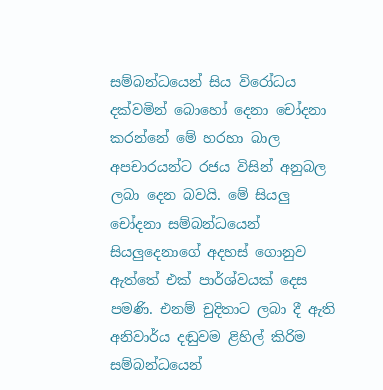සම්බන්ධයෙන් සිය විරෝධය දක්වමින් බොහෝ දෙනා චෝදනා කරන්නේ මේ හරහා බාල අපචාරයන්ට රජය විසින් අනුබල ලබා දෙන බවයි. මේ සියලු චෝදනා සම්බන්ධයෙන් සියලුදෙනාගේ අදහස් ගොනුව ඇත්තේ එක් පාර්ශ්වයක් දෙස පමණි. එනම් චුදිතාට ලබා දී ඇති අනිවාර්ය දඬුවම ළිහිල් කිරිම සම්බන්ධයෙන්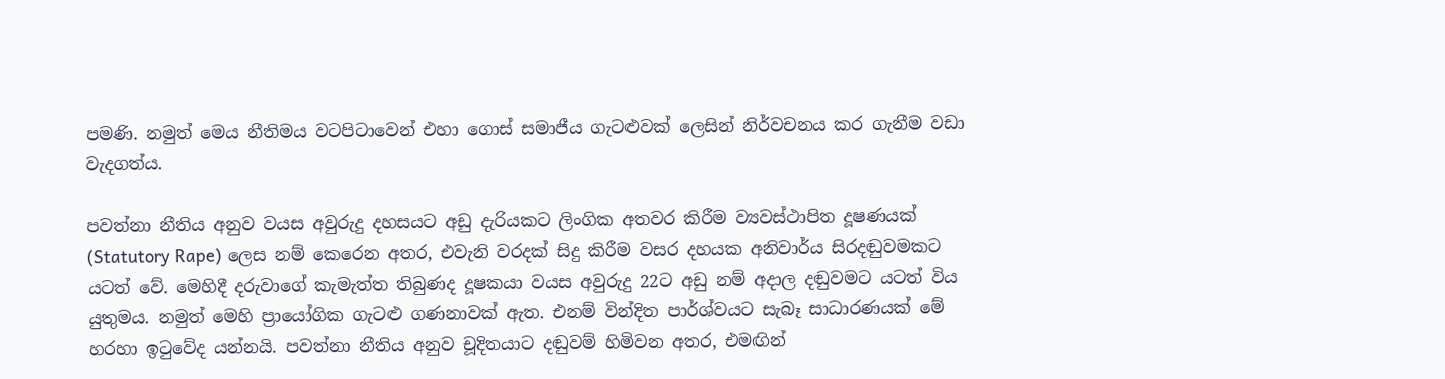පමණි. නමුත් මෙය නීතිමය වටපිටාවෙන් එහා ගොස් සමාජීය ගැටළුවක් ලෙසින් නිර්වචනය කර ගැනීම වඩා වැදගත්ය.

පවත්නා නීතිය අනුව වයස අවුරුදු දහසයට අඩු දැරියකට ලිංගික අතවර කිරීම ව්‍යවස්ථාපිත දූෂණයක් (Statutory Rape) ලෙස නම් කෙරෙන අතර, එවැනි වරදක් සිදු කිරීම වසර දහයක අනිවාර්ය සිරදඬුවමකට යටත් වේ. මෙහිදී දරුවාගේ කැමැත්ත තිබුණද දූෂකයා වයස අවුරුදු 22ට අඩු නම් අදාල දඬුවමට යටත් විය යුතුමය. නමුත් මෙහි ප්‍රායෝගික ගැටළු ගණනාවක් ඇත. එනම් වින්දිත පාර්ශ්වයට සැබෑ සාධාරණයක් මේ හරහා ඉටුවේද යන්නයි. පවත්නා නීතිය අනුව චූදිතයාට දඬුවම් හිමිවන අතර, එමඟින්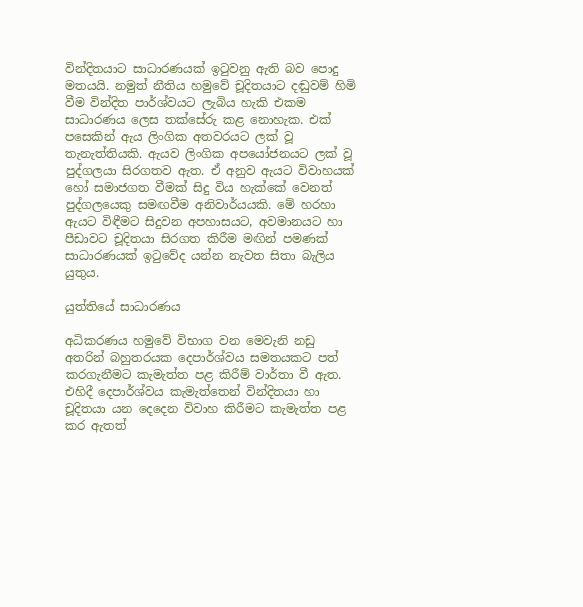වින්දිතයාට සාධාරණයක් ඉටුවනු ඇති බව පොදු මතයයි. නමුත් නීතිය හමුවේ චූදිතයාට දඬුවම් හිමි වීම වින්දිත පාර්ශ්වයට ලැබිය හැකි එකම සාධාරණය ලෙස තක්සේරු කළ නොහැක. එක් පසෙකින් ඇය ලිංගික අතවරයට ලක් වූ තැනැත්තියකි. ඇයව ලිංගික අපයෝජනයට ලක් වූ පුද්ගලයා සිරගතව ඇත. ඒ අනුව ඇයට විවාහයක් හෝ සමාජගත වීමක් සිදු විය හැක්කේ වෙනත් පුද්ගලයෙකු සමඟවීම අනිවාර්යයකි. මේ හරහා ඇයට විඳීමට සිදුවන අපහාසයට, අවමානයට හා පීඩාවට චූදිතයා සිරගත කිරීම මඟින් පමණක් සාධාරණයක් ඉටුවේද යන්න නැවත සිතා බැලිය යුතුය.

යුත්තියේ සාධාරණය

අධිකරණය හමුවේ විභාග වන මෙවැනි නඩු අතරින් බහුතරයක දෙපාර්ශ්වය සමතයකට පත් කරගැනීමට කැමැත්ත පළ කිරීම් වාර්තා වී ඇත. එහිදී දෙපාර්ශ්වය කැමැත්තෙන් වින්දිතයා හා චූදිතයා යන දෙදෙන විවාහ කිරීමට කැමැත්ත පළ කර ඇතත්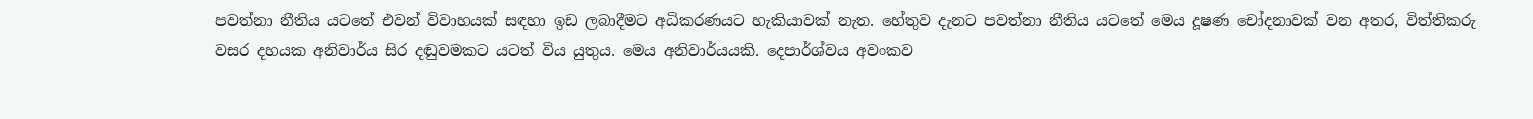පවත්නා නීතිය යටතේ එවන් විවාහයක් සඳහා ඉඩ ලබාදීමට අධිකරණයට හැකියාවක් නැත. හේතුව දැනට පවත්නා නීතිය යටතේ මෙය දූෂණ චෝදනාවක් වන අතර, විත්තිකරු වසර දහයක අනිවාර්ය සිර දඬුවමකට යටත් විය යුතුය. මෙය අනිවාර්යයකි. දෙපාර්ශ්වය අවංකව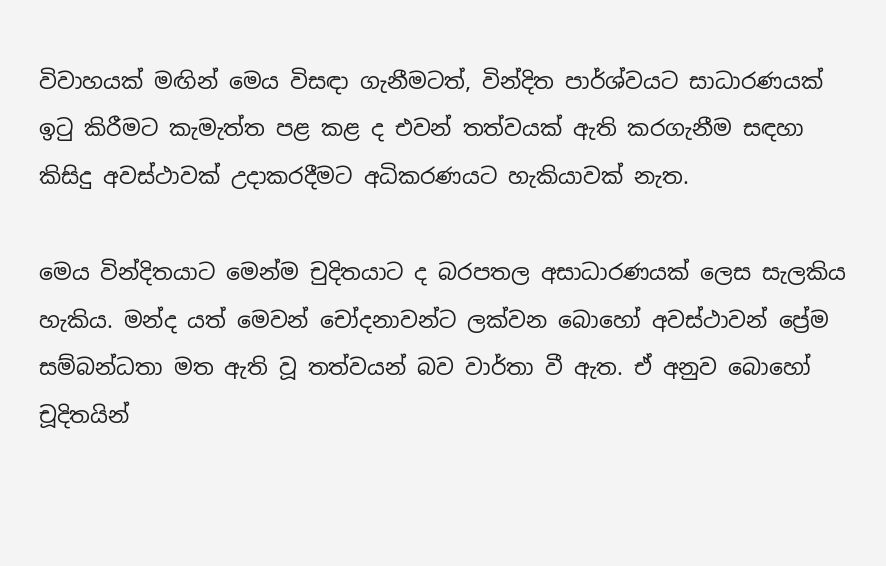විවාහයක් මඟින් මෙය විසඳා ගැනීමටත්, වින්දිත පාර්ශ්වයට සාධාරණයක් ඉටු කිරීමට කැමැත්ත පළ කළ ද එවන් තත්වයක් ඇති කරගැනීම සඳහා කිසිදු අවස්ථාවක් උදාකරදීමට අධිකරණයට හැකියාවක් නැත.

මෙය වින්දිතයාට මෙන්ම චුදිතයාට ද බරපතල අසාධාරණයක් ලෙස සැලකිය හැකිය. මන්ද යත් මෙවන් චෝදනාවන්ට ලක්වන බොහෝ අවස්ථාවන් ප්‍රේම සම්බන්ධතා මත ඇති වූ තත්වයන් බව වාර්තා වී ඇත. ඒ අනුව බොහෝ චූදිතයින්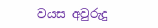වයස අවුරුදු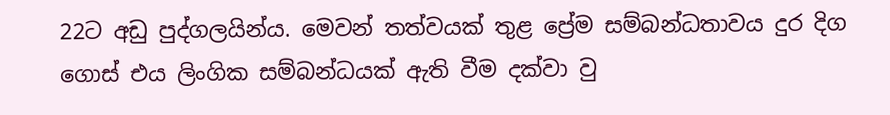22ට අඩු පුද්ගලයින්ය. මෙවන් තත්වයක් තුළ ප්‍රේම සම්බන්ධතාවය දුර දිග ගොස් එය ලිංගික සම්බන්ධයක් ඇති වීම දක්වා වු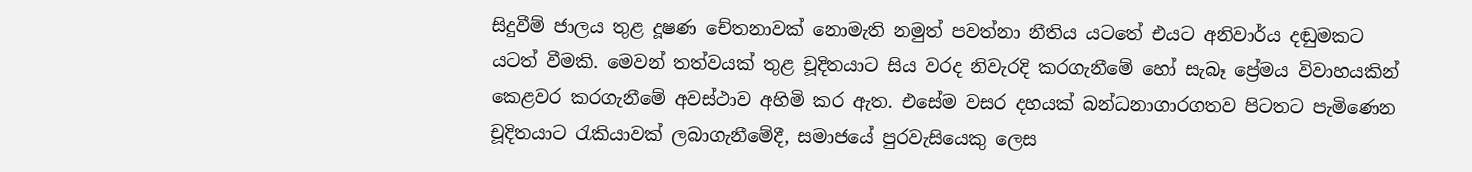සිදුවීම් ජාලය තුළ දූෂණ චේතනාවක් නොමැති නමුත් පවත්නා නීතිය යටතේ එයට අනිවාර්ය දඬුමකට යටත් වීමකි. මෙවන් තත්වයක් තුළ චූදිතයාට සිය වරද නිවැරදි කරගැනීමේ හෝ සැබෑ ප්‍රේමය විවාහයකින් කෙළවර කරගැනීමේ අවස්ථාව අහිමි කර ඇත. එසේම වසර දහයක් බන්ධනාගාරගතව පිටතට පැමිණෙන චූදිතයාට රැකියාවක් ලබාගැනීමේදී, සමාජයේ පුරවැසියෙකු ලෙස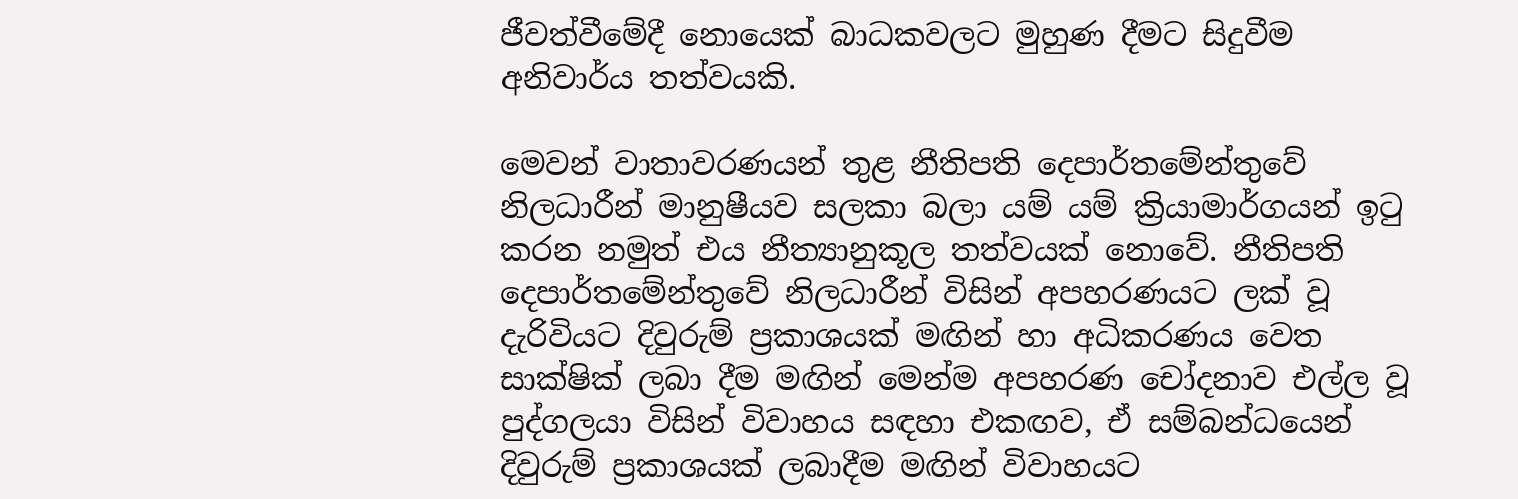ජීවත්වීමේදී නොයෙක් බාධකවලට මුහුණ දීමට සිදුවීම අනිවාර්ය තත්වයකි.

මෙවන් වාතාවරණයන් තුළ නීතිපති දෙපාර්තමේන්තුවේ නිලධාරීන් මානුෂීයව සලකා බලා යම් යම් ක්‍රියාමාර්ගයන් ඉටු කරන නමුත් එය නීත්‍යානුකූල තත්වයක් නොවේ. නීතිපති දෙපාර්තමේන්තුවේ නිලධාරීන් විසින් අපහරණයට ලක් වූ දැරිවියට දිවුරුම් ප්‍රකාශයක් මඟින් හා අධිකරණය වෙත සාක්ෂික් ලබා දීම මඟින් මෙන්ම අපහරණ චෝදනාව එල්ල වූ පුද්ගලයා විසින් විවාහය සඳහා එකඟව, ඒ සම්බන්ධයෙන් දිවුරුම් ප්‍රකාශයක් ලබාදීම මඟින් විවාහයට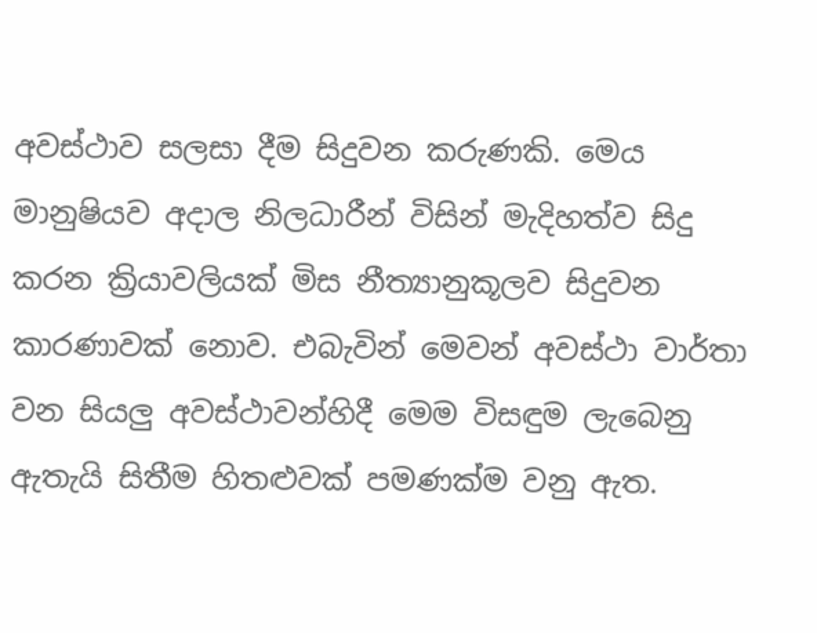අවස්ථාව සලසා දීම සිදුවන කරුණකි. මෙය මානුෂියව අදාල නිලධාරීන් විසින් මැදිහත්ව සිදු කරන ක්‍රියාවලියක් මිස නීත්‍යානුකූලව සිදුවන කාරණාවක් නොව. එබැවින් මෙවන් අවස්ථා වාර්තා වන සියලු අවස්ථාවන්හිදී මෙම විසඳුම ලැබෙනු ඇතැයි සිතීම හිතළුවක් පමණක්ම වනු ඇත.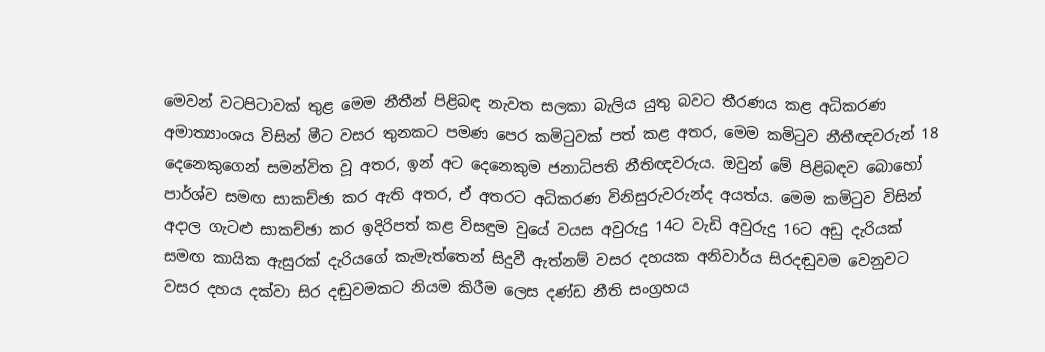මෙවන් වටපිටාවක් තුළ මෙම නීතීන් පිළිබඳ නැවත සලකා බැලිය යුතු බවට තීරණය කළ අධිකරණ අමාත්‍යාංශය විසින් මීට වසර තුනකට පමණ පෙර කමිටුවක් පත් කළ අතර, මෙම කමිටුව නීතීඥවරුන් 18 දෙනෙකුගෙන් සමන්විත වූ අතර, ඉන් අට දෙනෙකුම ජනාධිපති නීතිඥවරුය. ඔවුන් මේ පිළිබඳව බොහෝ පාර්ශ්ව සමඟ සාකච්ඡා කර ඇති අතර, ඒ අතරට අධිකරණ විනිසුරුවරුන්ද අයත්ය. මෙම කමිටුව විසින් අදාල ගැටළු සාකච්ඡා කර ඉදිරිපත් කළ විසඳුම වුයේ වයස අවුරුදු 14ට වැඩි අවුරුදු 16ට අඩු දැරියක් සමඟ කායික ඇසුරක් දැරියගේ කැමැත්තෙන් සිදුවී ඇත්නම් වසර දහයක අනිවාර්ය සිරදඬුවම වෙනුවට වසර දහය දක්වා සිර දඬුවමකට නියම කිරීම ලෙස දණ්ඩ නීති සංග්‍රහය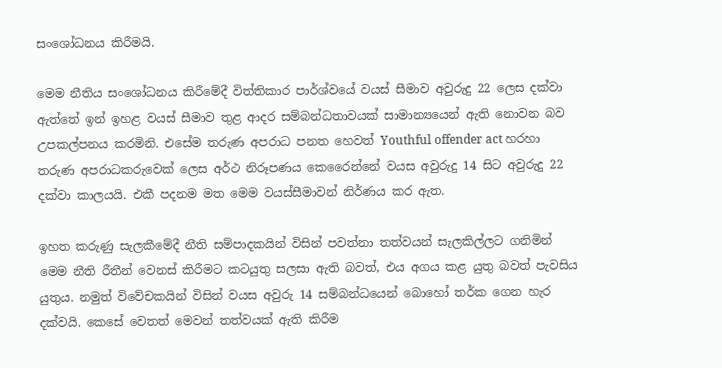සංශෝධනය කිරීමයි.

මෙම නීතිය සංශෝධනය කිරීමේදී විත්තිකාර පාර්ශ්වයේ වයස් සීමාව අවුරුදු 22 ලෙස දක්වා ඇත්තේ ඉන් ඉහළ වයස් සීමාව තුළ ආදර සම්බන්ධතාවයක් සාමාන්‍යයෙන් ඇති නොවන බව උපකල්පනය කරමිනි. එසේම තරුණ අපරාධ පනත හෙවත් Youthful offender act හරහා තරුණ අපරාධකරුවෙක් ලෙස අර්ථ නිරූපණය කෙරෛන්නේ වයස අවුරුදු 14 සිට අවුරුදු 22 දක්වා කාලයයි. එකී පදනම මත මෙම වයස්සීමාවන් නිර්ණය කර ඇත.

ඉහත කරුණු සැලකීමේදී නීති සම්පාදකයින් විසින් පවත්නා තත්වයන් සැලකිල්ලට ගනිමින් මෙම නීති රීතීන් වෙනස් කිරීමට කටයුතු සලසා ඇති බවත්, එය අගය කළ යුතු බවත් පැවසිය යුතුය. නමුත් විවේචකයින් විසින් වයස අවුරු 14 සම්බන්ධයෙන් බොහෝ තර්ක ගෙන හැර දක්වයි. කෙසේ වෙතත් මෙවන් තත්වයක් ඇති කිරීම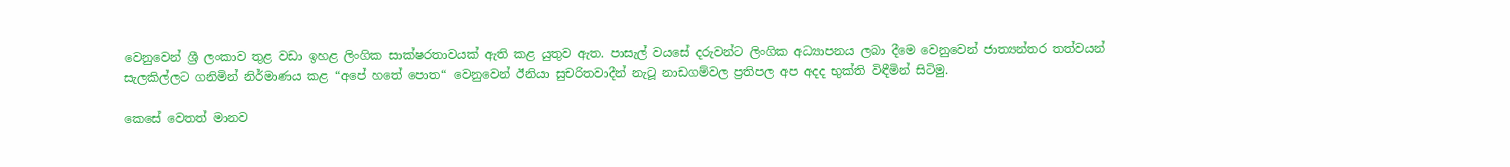වෙනුවෙන් ශ්‍රී ලංකාව තුළ වඩා ඉහළ ලිංගික සාක්ෂරතාවයක් ඇති කළ යුතුව ඇත. පාසැල් වයසේ දරුවන්ට ලිංගික අධ්‍යාපනය ලබා දීමෙ වෙනුවෙන් ජාත්‍යන්තර තත්වයන් සැලකිල්ලට ගනිමින් නිර්මාණය කළ “අපේ හතේ පොත“ වෙනුවෙන් ඊනියා සුචරිතවාදීන් නැටූ නාඩගම්වල ප්‍රතිපල අප අදද භුක්ති විඳීමින් සිටිමු.

කෙසේ වෙතත් මානව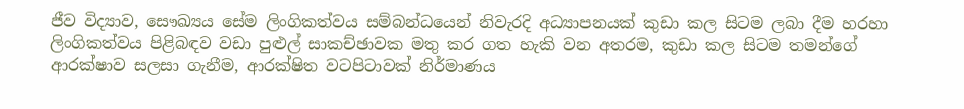ජීව විද්‍යාව, සෞඛ්‍යය සේම ලිංගිකත්වය සම්බන්ධයෙන් නිවැරදි අධ්‍යාපනයක් කුඩා කල සිටම ලබා දීම හරහා ලිංගිකත්වය පිළිබඳව වඩා පුළුල් සාකච්ඡාවක මතු කර ගත හැකි වන අතරම, කුඩා කල සිටම තමන්ගේ ආරක්ෂාව සලසා ගැනීම, ආරක්ෂිත වටපිටාවක් නිර්මාණය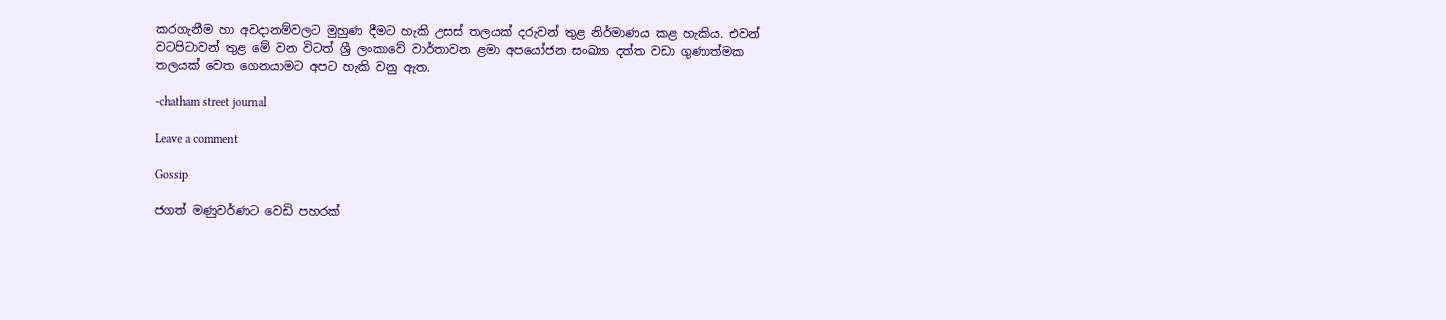කරගැනීම හා අවදානම්වලට මුහුණ දීමට හැකි උසස් තලයක් දරුවන් තුළ නිර්මාණය කළ හැකිය. එවන් වටපිටාවන් තුළ මේ වන විටත් ශ්‍රී ලංකාවේ වාර්තාවන ළමා අපයෝජන සංඛ්‍යා දත්ත වඩා ගුණාත්මක තලයක් වෙත ගෙනයාමට අපට හැකි වනු ඇත.

-chatham street journal

Leave a comment

Gossip

ජගත් මණුවර්ණට වෙඩි පහරක්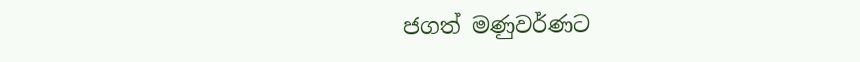ජගත් මණුවර්ණට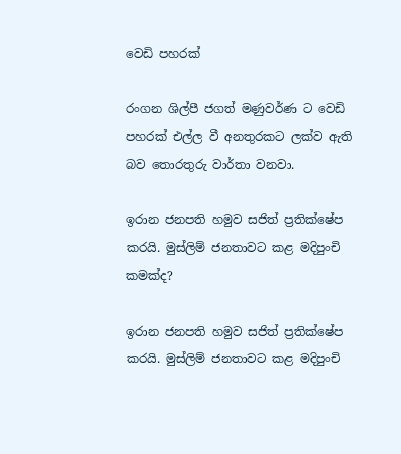වෙඩි පහරක්

රංගන ශිල්පී ජගත් මණුවර්ණ ට වෙඩි පහරක් එල්ල වී අනතුරකට ලක්ව ඇති බව තොරතුරු වාර්තා වනවා.

ඉරාන ජනපති හමුව සජිත් ප්‍රතික්ෂේප කරයි. මුස්ලිම් ජනතාවට කළ මදිපුංචි කමක්ද?

ඉරාන ජනපති හමුව සජිත් ප්‍රතික්ෂේප කරයි. මුස්ලිම් ජනතාවට කළ මදිපුංචි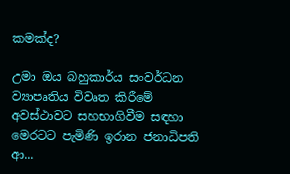කමක්ද?

උමා ඔය බහුකාර්ය සංවර්ධන ව්‍යාපෘතිය විවෘත කිරීමේ අවස්ථාවට සහභාගිවීම සඳහා මෙරටට පැමිණි ඉරාන ජනාධිපති ආ...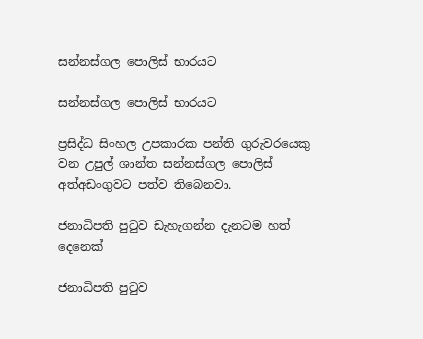සන්නස්ගල පොලිස් භාරයට

සන්නස්ගල පොලිස් භාරයට

ප්‍රසිද්ධ සිංහල උපකාරක පන්ති ගුරුවරයෙකු වන උපුල් ශාන්ත සන්නස්ගල පොලිස් අත්අඩංගුවට පත්ව තිබෙනවා.

ජනාධිපති පුටුව ඩැහැගන්න දැනටම හත් දෙනෙක්

ජනාධිපති පුටුව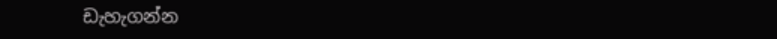ඩැහැගන්න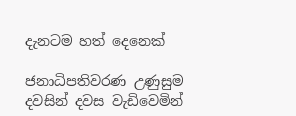දැනටම හත් දෙනෙක්

ජනාධිපතිවරණ උණුසුම දවසින් දවස වැඩිවෙමින්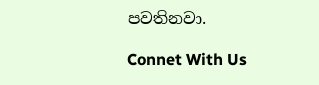පවතිනවා.

Connet With Us